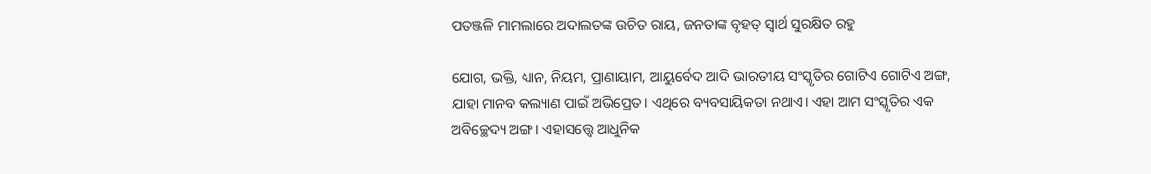ପତଞ୍ଜଳି ମାମଲାରେ ଅଦାଲତଙ୍କ ଉଚିତ ରାୟ, ଜନତାଙ୍କ ବୃହତ୍‌ ସ୍ବାର୍ଥ ସୁରକ୍ଷିତ ରହୁ

ଯୋଗ, ଭକ୍ତି, ଧ୍ୟାନ, ନିୟମ, ପ୍ରାଣାୟାମ, ଆୟୁର୍ବେଦ ଆଦି ଭାରତୀୟ ସଂସ୍କୃତିର ଗୋଟିଏ ଗୋଟିଏ ଅଙ୍ଗ, ଯାହା ମାନବ କଲ୍ୟାଣ ପାଇଁ ଅଭିପ୍ରେତ। ଏଥିରେ ବ୍ୟବସାୟିକତା ନଥାଏ। ଏହା ଆମ ସଂସ୍କୃତିର ଏକ ଅବିଚ୍ଛେଦ୍ୟ ଅଙ୍ଗ। ଏହାସତ୍ତ୍ବେ ଆଧୁନିକ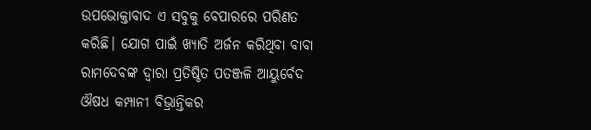ଉପଭୋକ୍ତାବାଦ ଏ ସବୁକୁ ବେପାରରେ ପରିଣତ କରିଛି। ଯୋଗ ପାଇଁ ଖ୍ୟାତି ଅର୍ଜନ କରିଥିବା ବାବା ରାମଦେବଙ୍କ ଦ୍ୱାରା ପ୍ରତିଷ୍ଠିତ ପତଞ୍ଜଳି ଆୟୁର୍ବେଦ ଔଷଧ କମ୍ପାନୀ ବିଭ୍ରାନ୍ତିକର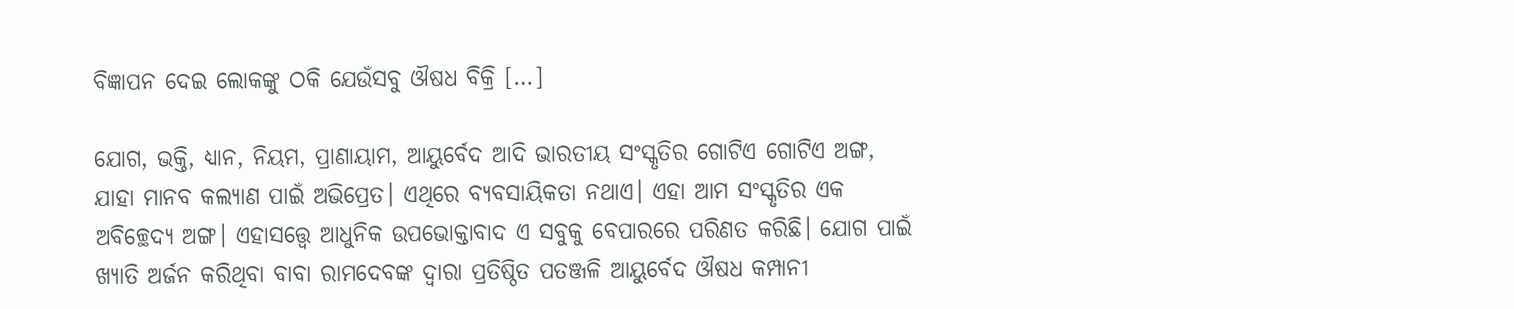ବିଜ୍ଞାପନ ଦେଇ ଲୋକଙ୍କୁ ଠକି ଯେଉଁସବୁ ଔଷଧ ବିକ୍ରି […]

ଯୋଗ, ଭକ୍ତି, ଧ୍ୟାନ, ନିୟମ, ପ୍ରାଣାୟାମ, ଆୟୁର୍ବେଦ ଆଦି ଭାରତୀୟ ସଂସ୍କୃତିର ଗୋଟିଏ ଗୋଟିଏ ଅଙ୍ଗ, ଯାହା ମାନବ କଲ୍ୟାଣ ପାଇଁ ଅଭିପ୍ରେତ। ଏଥିରେ ବ୍ୟବସାୟିକତା ନଥାଏ। ଏହା ଆମ ସଂସ୍କୃତିର ଏକ ଅବିଚ୍ଛେଦ୍ୟ ଅଙ୍ଗ। ଏହାସତ୍ତ୍ବେ ଆଧୁନିକ ଉପଭୋକ୍ତାବାଦ ଏ ସବୁକୁ ବେପାରରେ ପରିଣତ କରିଛି। ଯୋଗ ପାଇଁ ଖ୍ୟାତି ଅର୍ଜନ କରିଥିବା ବାବା ରାମଦେବଙ୍କ ଦ୍ୱାରା ପ୍ରତିଷ୍ଠିତ ପତଞ୍ଜଳି ଆୟୁର୍ବେଦ ଔଷଧ କମ୍ପାନୀ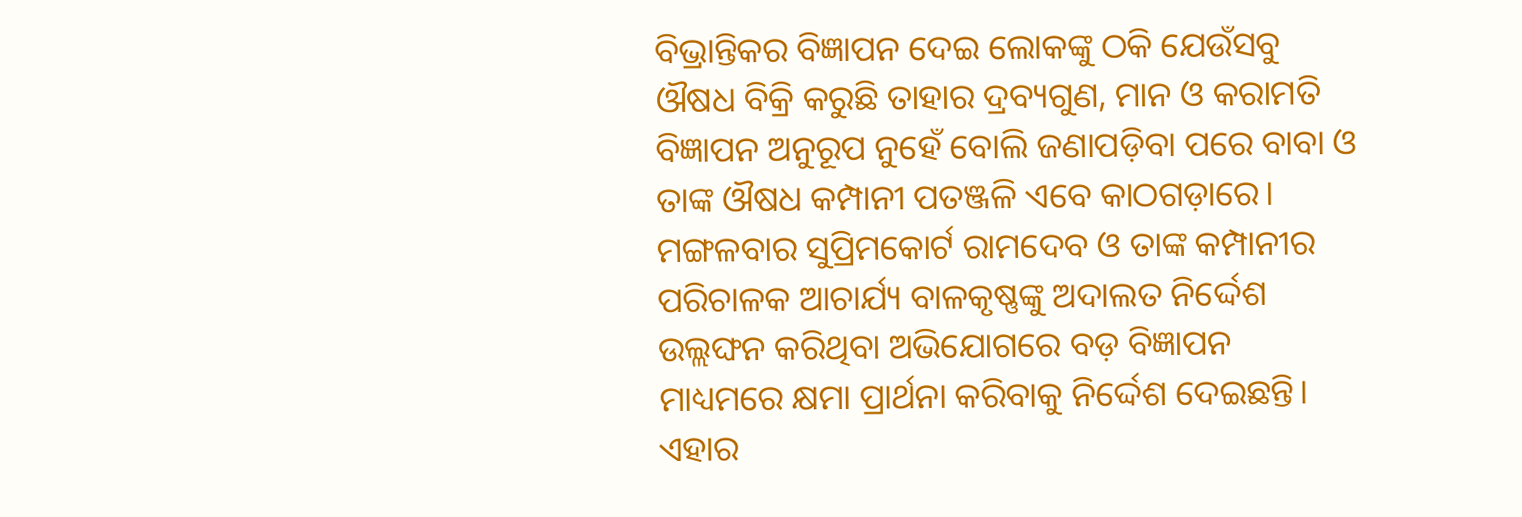ବିଭ୍ରାନ୍ତିକର ବିଜ୍ଞାପନ ଦେଇ ଲୋକଙ୍କୁ ଠକି ଯେଉଁସବୁ ଔଷଧ ବିକ୍ରି କରୁଛି ତାହାର ଦ୍ରବ୍ୟଗୁଣ, ମାନ ଓ କରାମତି ବିଜ୍ଞାପନ ଅନୁରୂପ ନୁହେଁ ବୋଲି ଜଣାପଡ଼ିବା ପରେ ବାବା ଓ ତାଙ୍କ ଔଷଧ କମ୍ପାନୀ ପତଞ୍ଜଳି ଏବେ କାଠଗଡ଼ାରେ। ମଙ୍ଗଳବାର ସୁପ୍ରିମକୋର୍ଟ ରାମଦେବ ଓ ତାଙ୍କ କମ୍ପାନୀର ପରିଚାଳକ ଆଚାର୍ଯ୍ୟ ବାଳକୃଷ୍ଣଙ୍କୁ ଅଦାଲତ ନିର୍ଦ୍ଦେଶ ଉଲ୍ଲଙ୍ଘନ କରିଥିବା ଅଭିଯୋଗରେ ବଡ଼ ବିଜ୍ଞାପନ ମାଧ୍ୟମରେ କ୍ଷମା ପ୍ରାର୍ଥନା କରିବାକୁ ନିର୍ଦ୍ଦେଶ ଦେଇଛନ୍ତି। ଏହାର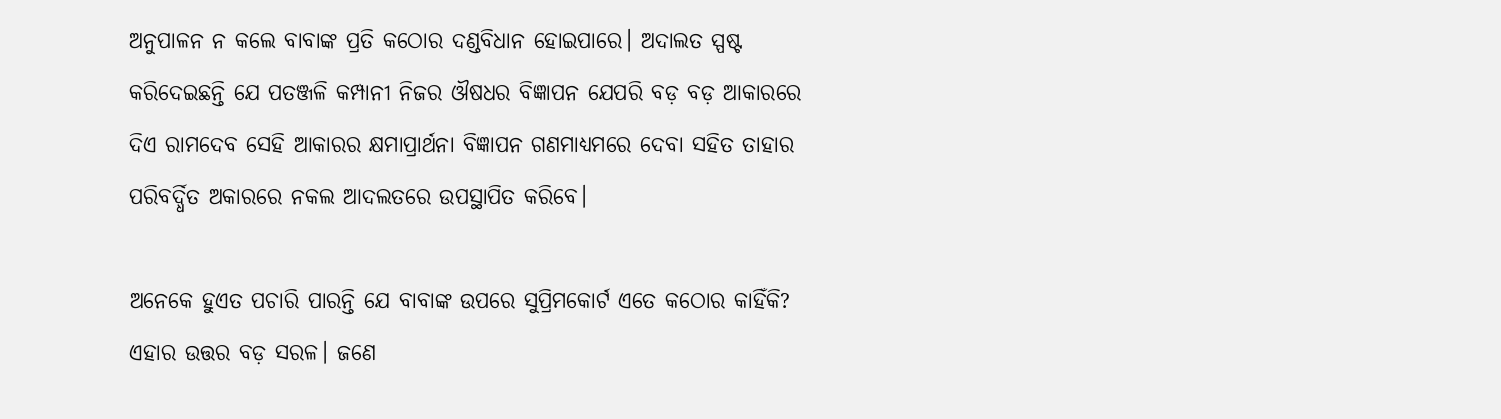ଅନୁପାଳନ ନ କଲେ ବାବାଙ୍କ ପ୍ରତି କଠୋର ଦଣ୍ଡବିଧାନ ହୋଇପାରେ। ଅଦାଲତ ସ୍ପଷ୍ଟ କରିଦେଇଛନ୍ତି ଯେ ପତଞ୍ଜଳି କମ୍ପାନୀ ନିଜର ଔଷଧର ବିଜ୍ଞାପନ ଯେପରି ବଡ଼ ବଡ଼ ଆକାରରେ ଦିଏ ରାମଦେବ ସେହି ଆକାରର କ୍ଷମାପ୍ରାର୍ଥନା ବିଜ୍ଞାପନ ଗଣମାଧ୍ୟମରେ ଦେବା ସହିତ ତାହାର ପରିବର୍ଦ୍ଧିତ ଅକାରରେ ନକଲ ଆଦଲତରେ ଉପସ୍ଥାପିତ କରିବେ।

ଅନେକେ ହୁଏତ ପଚାରି ପାରନ୍ତି ଯେ ବାବାଙ୍କ ଉପରେ ସୁପ୍ରିମକୋର୍ଟ ଏତେ କଠୋର କାହିଁକି? ଏହାର ଉତ୍ତର ବଡ଼ ସରଳ। ଜଣେ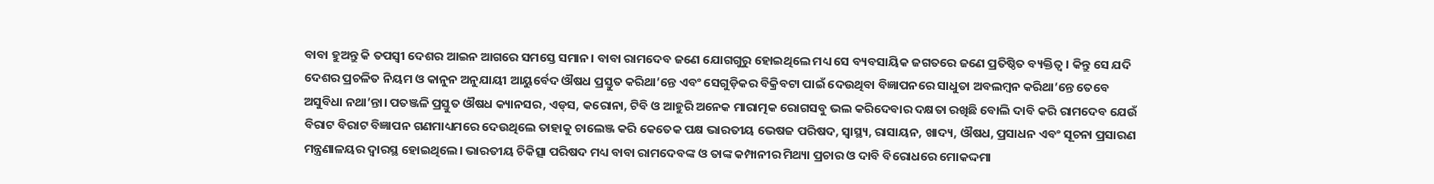ବାବା ହୁଅନ୍ତୁ କି ତପସ୍ୱୀ ଦେଶର ଆଇନ ଆଗରେ ସମସ୍ତେ ସମାନ। ବାବା ରାମଦେବ ଜଣେ ଯୋଗଗୁରୁ ହୋଇଥିଲେ ମଧ୍ୟ ସେ ବ୍ୟବସାୟିକ ଜଗତରେ ଜଣେ ପ୍ରତିଷ୍ଠିତ ବ୍ୟକ୍ତିତ୍ୱ। କିନ୍ତୁ ସେ ଯଦି ଦେଶର ପ୍ରଚଳିତ ନିୟମ ଓ କାନୁନ ଅନୁଯାୟୀ ଆୟୁର୍ବେଦ ଔଷଧ ପ୍ରସ୍ତୁତ କରିଥା’ନ୍ତେ ଏବଂ ସେଗୁଡ଼ିକର ବିକ୍ରିବଟା ପାଇଁ ଦେଉଥିବା ବିଜ୍ଞାପନରେ ସାଧୁତା ଅବଲମ୍ବନ କରିଥା’ନ୍ତେ ତେବେ ଅସୁବିଧା ନଥା’ନ୍ତା। ପତଞ୍ଜଳି ପ୍ରସ୍ତୁତ ଔଷଧ କ୍ୟାନସର, ଏଡ୍‌‌ସ, କରୋନା, ଟିବି ଓ ଆହୁରି ଅନେକ ମାରାତ୍ମକ ରୋଗସବୁ ଭଲ କରିଦେବାର ଦକ୍ଷତା ରଖିଛି ବୋଲି ଦାବି କରି ରାମଦେବ ଯେଉଁ ବିରାଟ ବିରାଟ ବିଜ୍ଞାପନ ଗଣମାଧ୍ୟମରେ ଦେଉଥିଲେ ତାହାକୁ ଚାଲେଞ୍ଜ କରି କେତେକ ପକ୍ଷ ଭାରତୀୟ ଭେଷଜ ପରିଷଦ, ସ୍ୱାସ୍ଥ୍ୟ, ରାସାୟନ, ଖାଦ୍ୟ, ଔଷଧ, ପ୍ରସାଧନ ଏବଂ ସୂଚନା ପ୍ରସାରଣ ମନ୍ତ୍ରଣାଳୟର ଦ୍ୱାରସ୍ଥ ହୋଇଥିଲେ। ଭାରତୀୟ ଚିକିତ୍ସା ପରିଷଦ ମଧ୍ୟ ବାବା ରାମଦେବଙ୍କ ଓ ତାଙ୍କ କମ୍ପାନୀର ମିଥ୍ୟା ପ୍ରଚାର ଓ ଦାବି ବିରୋଧରେ ମୋକଦ୍ଦମା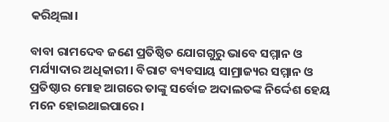କରିଥିଲା।

ବାବା ରାମଦେବ ଜଣେ ପ୍ରତିଷ୍ଠିତ ଯୋଗଗୁରୁ ଭାବେ ସମ୍ମାନ ଓ ମର୍ଯ୍ୟାଦାର ଅଧିକାରୀ। ବିରାଟ ବ୍ୟବସାୟ ସାମ୍ରାଜ୍ୟର ସମ୍ମାନ ଓ ପ୍ରତିଷ୍ଠାର ମୋହ ଆଗରେ ତାଙ୍କୁ ସର୍ବୋଚ୍ଚ ଅଦାଲତଙ୍କ ନିର୍ଦ୍ଦେଶ ହେୟ ମନେ ହୋଇଥାଇପାରେ।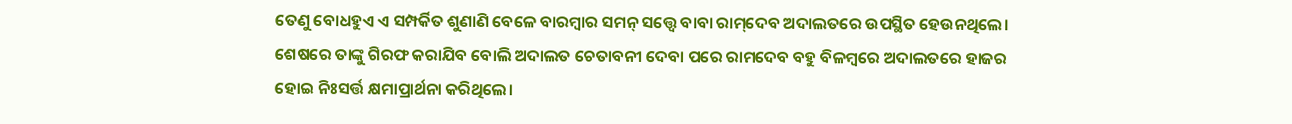ତେଣୁ ବୋଧହୁଏ ଏ ସମ୍ପର୍କିତ ଶୁଣାଣି ବେଳେ ବାରମ୍ବାର ସମନ୍‌‌ ସତ୍ତ୍ବେ ବାବା ରାମ୍‌‌ଦେବ ଅଦାଲତରେ ଉପସ୍ଥିତ ହେଉନଥିଲେ। ଶେଷରେ ତାଙ୍କୁ ଗିରଫ କରାଯିବ ବୋଲି ଅଦାଲତ ଚେତାବନୀ ଦେବା ପରେ ରାମଦେବ ବହୁ ବିଳମ୍ବରେ ଅଦାଲତରେ ହାଜର ହୋଇ ନିଃସର୍ତ୍ତ କ୍ଷମାପ୍ରାର୍ଥନା କରିଥିଲେ।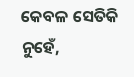କେବଳ ସେତିକି ନୁହେଁ,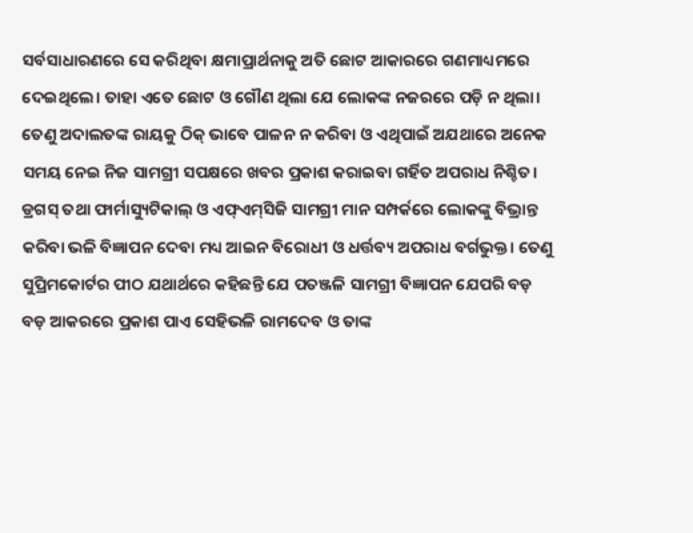ସର୍ବସାଧାରଣରେ ସେ କରିଥିବା କ୍ଷମାପ୍ରାର୍ଥନାକୁ ଅତି ଛୋଟ ଆକାରରେ ଗଣମାଧ୍ୟମରେ ଦେଇଥିଲେ। ତାହା ଏତେ ଛୋଟ ଓ ଗୌଣ ଥିଲା ଯେ ଲୋକଙ୍କ ନଜରରେ ପଡ଼ି ନ ଥିଲା। ତେଣୁ ଅଦାଲତଙ୍କ ରାୟକୁ ଠିକ୍‌‌ ଭାବେ ପାଳନ ନ କରିବା ଓ ଏଥିପାଇଁ ଅଯଥାରେ ଅନେକ ସମୟ ନେଇ ନିଜ ସାମଗ୍ରୀ ସପକ୍ଷରେ ଖବର ପ୍ରକାଶ କରାଇବା ଗର୍ହିତ ଅପରାଧ ନିଶ୍ଚିତ। ଡ୍ରଗସ୍‌‌ ତଥା ଫାର୍ମାସ୍ୟୁଟିକାଲ୍‌‌ ଓ ଏଫ୍‌‌ଏମ୍‌‌ସିଜି ସାମଗ୍ରୀ ମାନ ସମ୍ପର୍କରେ ଲୋକଙ୍କୁ ବିଭ୍ରାନ୍ତ କରିବା ଭଳି ବିଜ୍ଞାପନ ଦେବା ମଧ୍ୟ ଆଇନ ବିରୋଧୀ ଓ ଧର୍ତ୍ତବ୍ୟ ଅପରାଧ ବର୍ଗଭୁକ୍ତ। ତେଣୁ ସୁପ୍ରିମକୋର୍ଟର ପୀଠ ଯଥାର୍ଥରେ କହିଛନ୍ତି ଯେ ପତଞ୍ଜଳି ସାମଗ୍ରୀ ବିଜ୍ଞାପନ ଯେପରି ବଡ଼ ବଡ଼ ଆକରରେ ପ୍ରକାଶ ପାଏ ସେହିଭଳି ରାମଦେବ ଓ ତାଙ୍କ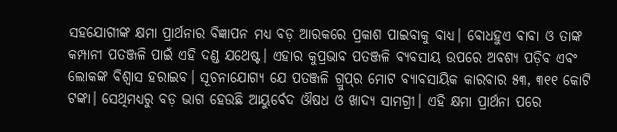ସହଯୋଗୀଙ୍କ କ୍ଷମା ପ୍ରାର୍ଥନାର ବିଜ୍ଞାପନ ମଧ୍ୟ ବଡ଼ ଆରକରେ ପ୍ରକାଶ ପାଇବାକୁ ବାଧ୍ୟ। ବୋଧହୁଏ ବାବା ଓ ତାଙ୍କ କମ୍ପାନୀ ପତଞ୍ଜଳି ପାଇଁ ଏହି ଦଣ୍ଡ ଯଥେଷ୍ଟ। ଏହାର କୁପ୍ରଭାବ ପତଞ୍ଜଳି ବ୍ୟବସାୟ ଉପରେ ଅବଶ୍ୟ ପଡ଼ିବ ଏବଂ ଲୋକଙ୍କ ବିଶ୍ୱାସ ହରାଇବ। ସୂଚନାଯୋଗ୍ୟ ଯେ ପତଞ୍ଜଳି ଗ୍ରୁପ୍‌‌ର ମୋଟ ବ୍ୟାବସାୟିକ କାରବାର ୫୩, ୩୧୧ କୋଟି ଟଙ୍କା। ସେଥିମଧ୍ୟରୁ ବଡ଼ ଭାଗ ହେଉଛି ଆୟୁର୍ବେଦ ଔଷଧ ଓ ଖାଦ୍ୟ ସାମଗ୍ରୀ। ଏହି କ୍ଷମା ପ୍ରାର୍ଥନା ପରେ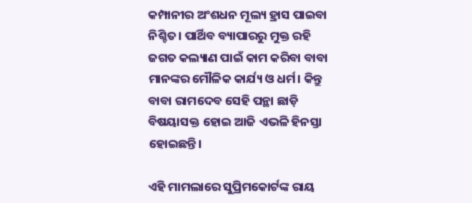କମ୍ପାନୀର ଅଂଶଧନ ମୂଲ୍ୟ ହ୍ରାସ ପାଇବା ନିଶ୍ଚିତ। ପାର୍ଥିବ ବ୍ୟାପାରରୁ ମୁକ୍ତ ରହି ଜଗତ କଲ୍ୟାଣ ପାଇଁ କାମ କରିବା ବାବା ମାନଙ୍କର ମୌଳିକ କାର୍ଯ୍ୟ ଓ ଧର୍ମ। କିନ୍ତୁ ବାବା ରାମଦେବ ସେହି ପନ୍ଥା ଛାଡ଼ି ବିଷୟାସକ୍ତ ହୋଇ ଆଜି ଏଭଳି ହିନସ୍ତା ହୋଇଛନ୍ତି।

ଏହି ମାମଲାରେ ସୁପ୍ରିମକୋର୍ଟଙ୍କ ରାୟ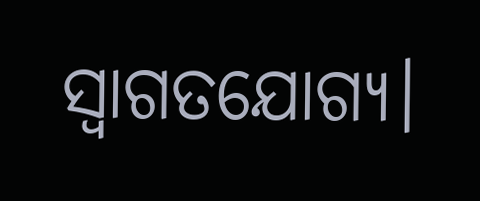ସ୍ୱାଗତଯୋଗ୍ୟ।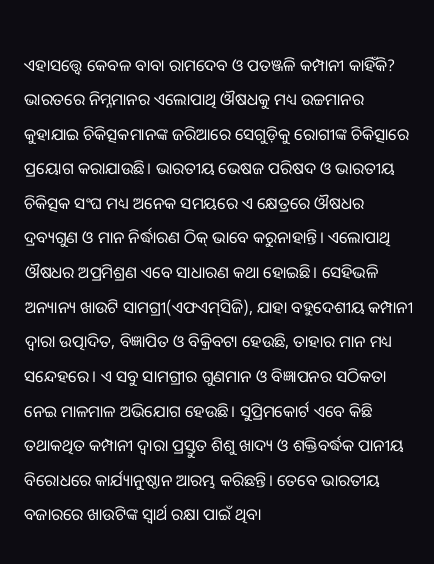ଏହାସତ୍ତ୍ବେ କେବଳ ବାବା ରାମଦେବ ଓ ପତଞ୍ଜଳି କମ୍ପାନୀ କାହିଁକି? ଭାରତରେ ନିମ୍ନମାନର ଏଲୋପାଥି ଔଷଧକୁ ମଧ୍ୟ ଉଚ୍ଚମାନର କୁହାଯାଇ ଚିକିତ୍ସକମାନଙ୍କ ଜରିଆରେ ସେଗୁଡ଼ିକୁ ରୋଗୀଙ୍କ ଚିକିତ୍ସାରେ ପ୍ରୟୋଗ କରାଯାଉଛି। ଭାରତୀୟ ଭେଷଜ ପରିଷଦ ଓ ଭାରତୀୟ ଚିକିତ୍ସକ ସଂଘ ମଧ୍ୟ ଅନେକ ସମୟରେ ଏ କ୍ଷେତ୍ରରେ ଔଷଧର ଦ୍ରବ୍ୟଗୁଣ ଓ ମାନ ନିର୍ଦ୍ଧାରଣ ଠିକ୍‌‌ ଭାବେ କରୁନାହାନ୍ତି। ଏଲୋପାଥି ଔଷଧର ଅପ୍ରମିଶ୍ରଣ ଏବେ ସାଧାରଣ କଥା ହୋଇଛି। ସେହିଭଳି ଅନ୍ୟାନ୍ୟ ଖାଉଟି ସାମଗ୍ରୀ(ଏଫଏମ୍‌‌ସିଜି), ଯାହା ବହୁଦେଶୀୟ କମ୍ପାନୀ ଦ୍ୱାରା ଉତ୍ପାଦିତ, ବିଜ୍ଞାପିତ ଓ ବିକ୍ରିବଟା ହେଉଛି, ତାହାର ମାନ ମଧ୍ୟ ସନ୍ଦେହରେ। ଏ ସବୁ ସାମଗ୍ରୀର ଗୁଣମାନ ଓ ବିଜ୍ଞାପନର ସଠିକତା ନେଇ ମାଳମାଳ ଅଭିଯୋଗ ହେଉଛି। ସୁପ୍ରିମକୋର୍ଟ ଏବେ କିଛି ତଥାକଥିତ କମ୍ପାନୀ ଦ୍ୱାରା ପ୍ରସ୍ତୁତ ଶିଶୁ ଖାଦ୍ୟ ଓ ଶକ୍ତିବର୍ଦ୍ଧକ ପାନୀୟ ବିରୋଧରେ କାର୍ଯ୍ୟାନୁଷ୍ଠାନ ଆରମ୍ଭ କରିଛନ୍ତି। ତେବେ ଭାରତୀୟ ବଜାରରେ ଖାଉଟିଙ୍କ ସ୍ୱାର୍ଥ ରକ୍ଷା ପାଇଁ ଥିବା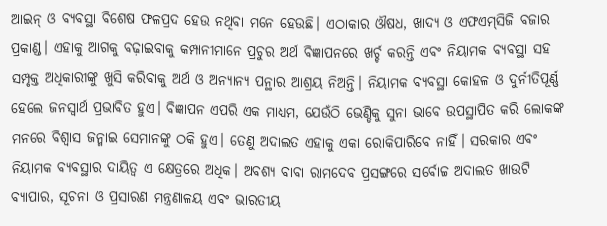ଆଇନ୍‌‌ ଓ ବ୍ୟବସ୍ଥା ବିଶେଷ ଫଳପ୍ରଦ ହେଉ ନଥିବା ମନେ ହେଉଛି। ଏଠାକାର ଔଷଧ, ଖାଦ୍ୟ ଓ ଏଫଏମ୍‌‌ସିଜି ବଜାର ପ୍ରକାଣ୍ଡ। ଏହାକୁ ଆଗକୁ ବଢ଼ାଇବାକୁ କମ୍ପାନୀମାନେ ପ୍ରଚୁର ଅର୍ଥ ବିଜ୍ଞାପନରେ ଖର୍ଚ୍ଚ କରନ୍ତି ଏବଂ ନିୟାମକ ବ୍ୟବସ୍ଥା ସହ ସମ୍ପୃକ୍ତ ଅଧିକାରୀଙ୍କୁ ଖୁସି କରିବାକୁ ଅର୍ଥ ଓ ଅନ୍ୟାନ୍ୟ ପନ୍ଥାର ଆଶ୍ରୟ ନିଅନ୍ତି। ନିୟାମକ ବ୍ୟବସ୍ଥା କୋହଳ ଓ ଦୁର୍ନୀତିପୂର୍ଣ୍ଣ ହେଲେ ଜନସ୍ୱାର୍ଥ ପ୍ରଭାବିତ ହୁଏ। ବିଜ୍ଞାପନ ଏପରି ଏକ ମାଧ୍ୟମ, ଯେଉଁଠି ଭେଣ୍ଡିକୁ ସୁନା ଭାବେ ଉପସ୍ଥାପିତ କରି ଲୋକଙ୍କ ମନରେ ବିଶ୍ୱାସ ଜନ୍ମାଇ ସେମାନଙ୍କୁ ଠକି ହୁଏ। ତେଣୁ ଅଦାଲତ ଏହାକୁ ଏକା ରୋକିପାରିବେ ନାହିଁ। ସରକାର ଏବଂ ନିୟାମକ ବ୍ୟବସ୍ଥାର ଦାୟିତ୍ୱ ଏ କ୍ଷେତ୍ରରେ ଅଧିକ। ଅବଶ୍ୟ ବାବା ରାମଦେବ ପ୍ରସଙ୍ଗରେ ସର୍ବୋଚ୍ଚ ଅଦାଲତ ଖାଉଟି ବ୍ୟାପାର, ସୂଚନା ଓ ପ୍ରସାରଣ ମନ୍ତ୍ରଣାଳୟ ଏବଂ ଭାରତୀୟ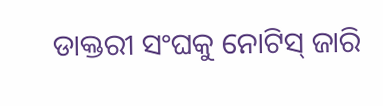ଡାକ୍ତରୀ ସଂଘକୁ ନୋଟିସ୍‌‌ ଜାରି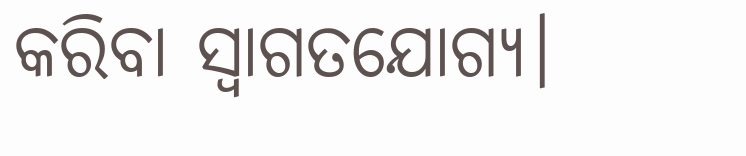କରିବା ସ୍ୱାଗତଯୋଗ୍ୟ।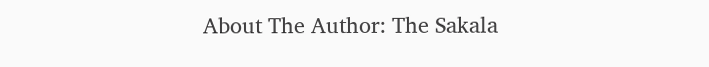About The Author: The Sakala